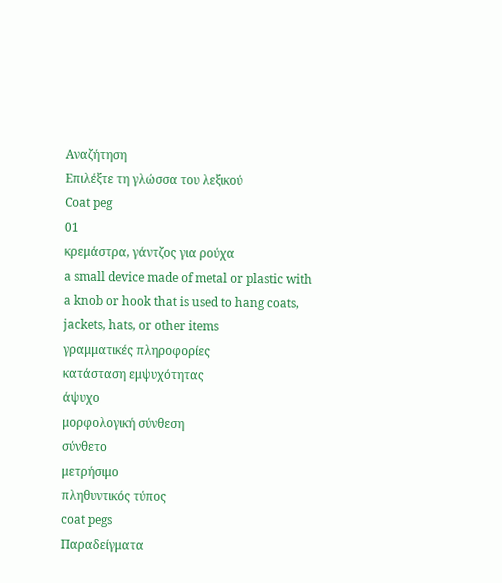Αναζήτηση
Επιλέξτε τη γλώσσα του λεξικού
Coat peg
01
κρεμάστρα, γάντζος για ρούχα
a small device made of metal or plastic with a knob or hook that is used to hang coats, jackets, hats, or other items
γραμματικές πληροφορίες
κατάσταση εμψυχότητας
άψυχο
μορφολογική σύνθεση
σύνθετο
μετρήσιμο
πληθυντικός τύπος
coat pegs
Παραδείγματα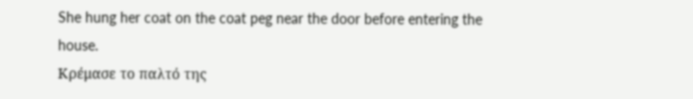She hung her coat on the coat peg near the door before entering the house.
Κρέμασε το παλτό της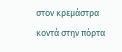στον κρεμάστρα κοντά στην πόρτα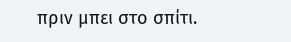πριν μπει στο σπίτι.